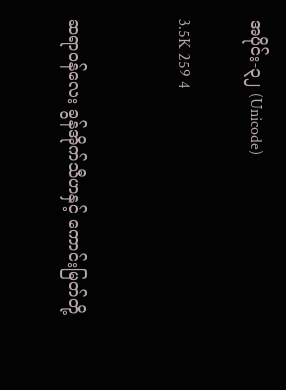အပိုင်း-၃၂ (Unicode)

3.5K 259 4


ဆရာဝန်လေး ခွန်အိုက်သီဟနှင့် ကောင်းမြတ်တို့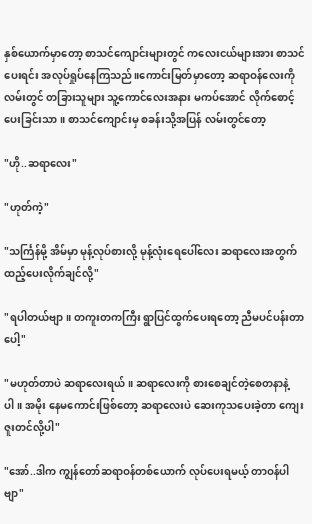နှစ်ယောက်မှာတော့ စာသင်ကျောင်းများတွင် ကလေးငယ်များအား စာသင်ပေးရင်း အလုပ်ရှုပ်နေကြသည်။ကောင်းမြတ်မှာတော့ ဆရာဝန်လေးကို လမ်းတွင် တခြားသူများ သူ့ကောင်လေးအနား မကပ်အောင် လိုက်စောင့်ပေးခြင်းသာ။ စာသင်ကျောင်းမှ စခန်းသို့အပြန် လမ်းတွင်တော့

"ဟို..ဆရာလေး"

"ဟုတ်ကဲ့"

"သင်္ကြန်မို့ အိမ်မှာ မုန့်လုပ်စားလို့ မုန့်လုံးရေပေါ်လေး ဆရာလေးအတွက် ထည့်ပေးလိုက်ချင်လို့"

"ရပါတယ်ဗျာ။ တကူးတကကြီး ရွာပြင်ထွက်ပေးရတော့ ညီမပင်ပန်းတာပေါ့"

"မဟုတ်တာပဲ ဆရာလေးရယ်။ ဆရာလေးကို စားစေချင်တဲ့စေတနာနဲ့ပါ။ အမိုး နေမကောင်းဖြစ်တော့ ဆရာလေးပဲ ဆေးကုသပေးခဲ့တာ ကျေးဇူးတင်လို့ပါ"

"အော်..ဒါက ကျွန်တော်ဆရာဝန်တစ်ယောက် လုပ်ပေးရမယ့် တာဝန်ပါဗျာ"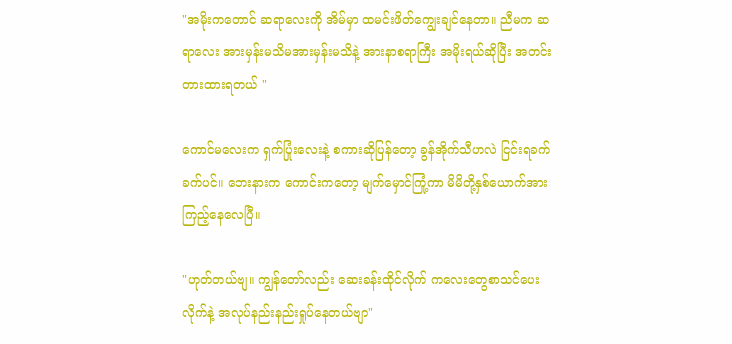"အမိုးကတောင် ဆရာလေးကို အိမ်မှာ ထမင်းဖိတ်ကျွေးချင်နေတာ။ ညီမက ဆရာလေး အားမှန်းမသိမအားမှန်းမသိနဲ့ အားနာစရာကြီး အမိုးရယ်ဆိုပြီး အတင်းတားထားရတယ် "

ကောင်မလေးက ရှက်ပြုံးလေးနဲ့ စကားဆိုပြန်တော့ ခွန်အိုက်သီဟလဲ ငြင်းရခက်ခက်ပင်။ ဘေးနားက ကောင်းကတော့ မျက်မှောင်ကြုံ့ကာ မိမိတို့နှစ်ယောက်အား ကြည့်နေလေပြီ။

"ဟုတ်တယ်ဗျ။ ကျွန်တော်လည်း ဆေးခန်းထိုင်လိုက် ကလေးတွေစာသင်ပေးလိုက်နဲ့ အလုပ်နည်းနည်းရှုပ်နေတယ်ဗျာ"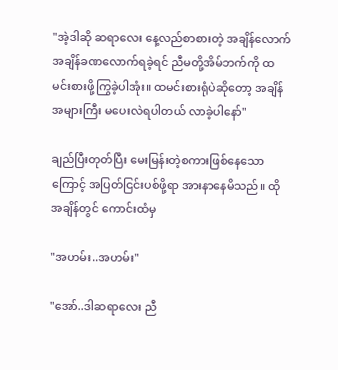"အဲ့ဒါဆို ဆရာလေး နေ့လည်စာစားတဲ့ အချိန်လောက် အချိန်ခဏလောက်ရခဲ့ရင် ညီမတို့အိမ်ဘက်ကို ထမင်းစားဖို့ကြွခဲ့ပါအုံး။ ထမင်းစားရုံပဲဆိုတော့ အချိန်အများကြီး မပေးလဲရပါတယ် လာခဲ့ပါနော်"

ချည်ပြီးတုတ်ပြီး မေးမြန်းတဲ့စကားဖြစ်နေသောကြောင့် အပြတ်ငြင်းပစ်ဖို့ရာ အားနာနေမိသည်။ ထိုအချိန်တွင် ကောင်းထံမှ

"အဟမ်း..အဟမ်း"

"အော်..ဒါဆရာလေး ညီ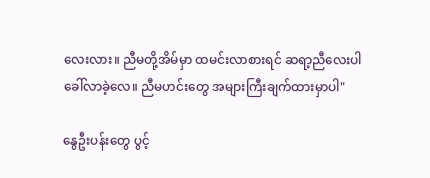လေးလား။ ညီမတို့အိမ်မှာ ထမင်းလာစားရင် ဆရာ့ညီလေးပါ ခေါ်လာခဲ့လေ။ ညီမဟင်းတွေ အများကြီးချက်ထားမှာပါ"

နွေဦးပန်းတွေ ပွင့်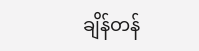ချိန်တန်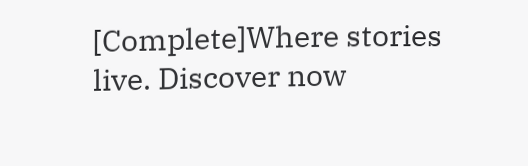[Complete]Where stories live. Discover now